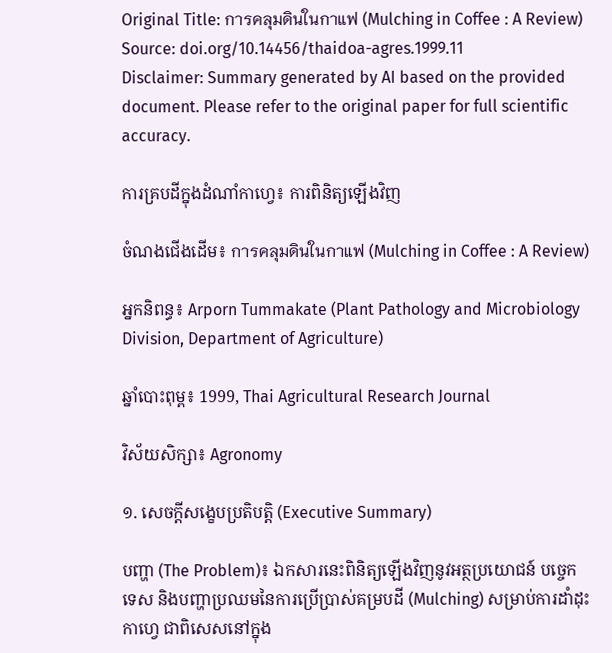Original Title: การคลุมดินในกาแฟ (Mulching in Coffee : A Review)
Source: doi.org/10.14456/thaidoa-agres.1999.11
Disclaimer: Summary generated by AI based on the provided document. Please refer to the original paper for full scientific accuracy.

ការគ្របដីក្នុងដំណាំកាហ្វេ៖ ការពិនិត្យឡើងវិញ

ចំណងជើងដើម៖ การคลุมดินในกาแฟ (Mulching in Coffee : A Review)

អ្នកនិពន្ធ៖ Arporn Tummakate (Plant Pathology and Microbiology Division, Department of Agriculture)

ឆ្នាំបោះពុម្ព៖ 1999, Thai Agricultural Research Journal

វិស័យសិក្សា៖ Agronomy

១. សេចក្តីសង្ខេបប្រតិបត្តិ (Executive Summary)

បញ្ហា (The Problem)៖ ឯកសារនេះពិនិត្យឡើងវិញនូវអត្ថប្រយោជន៍ បច្ចេកទេស និងបញ្ហាប្រឈមនៃការប្រើប្រាស់គម្របដី (Mulching) សម្រាប់ការដាំដុះកាហ្វេ ជាពិសេសនៅក្នុង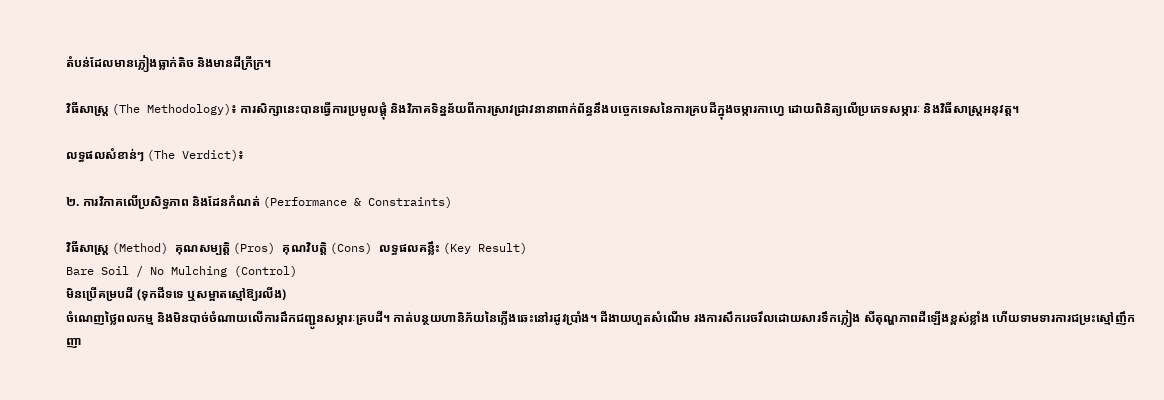តំបន់ដែលមានភ្លៀងធ្លាក់តិច និងមានដីក្រីក្រ។

វិធីសាស្ត្រ (The Methodology)៖ ការសិក្សានេះបានធ្វើការប្រមូលផ្តុំ និងវិភាគទិន្នន័យពីការស្រាវជ្រាវនានាពាក់ព័ន្ធនឹងបច្ចេកទេសនៃការគ្របដីក្នុងចម្ការកាហ្វេ ដោយពិនិត្យលើប្រភេទសម្ភារៈ និងវិធីសាស្ត្រអនុវត្ត។

លទ្ធផលសំខាន់ៗ (The Verdict)៖

២. ការវិភាគលើប្រសិទ្ធភាព និងដែនកំណត់ (Performance & Constraints)

វិធីសាស្ត្រ (Method) គុណសម្បត្តិ (Pros) គុណវិបត្តិ (Cons) លទ្ធផលគន្លឹះ (Key Result)
Bare Soil / No Mulching (Control)
មិនប្រើគម្របដី (ទុកដីទទេ ឬសម្អាតស្មៅឱ្យរលីង)
ចំណេញថ្លៃពលកម្ម និងមិនបាច់ចំណាយលើការដឹកជញ្ជូនសម្ភារៈគ្របដី។ កាត់បន្ថយហានិភ័យនៃភ្លើងឆេះនៅរដូវប្រាំង។ ដីងាយហួតសំណើម រងការសឹករេចរឹលដោយសារទឹកភ្លៀង សីតុណ្ហភាពដីឡើងខ្ពស់ខ្លាំង ហើយទាមទារការជម្រះស្មៅញឹកញា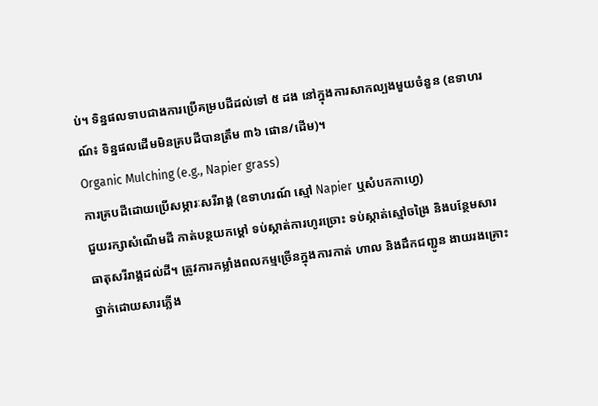ប់។ ទិន្នផលទាបជាងការប្រើគម្របដីដល់ទៅ ៥ ដង នៅក្នុងការសាកល្បងមួយចំនួន (ឧទាហរណ៍៖ ទិន្នផលដើមមិនគ្របដីបានត្រឹម ៣៦ ផោន/ដើម)។
Organic Mulching (e.g., Napier grass)
ការគ្របដីដោយប្រើសម្ភារៈសរីរាង្គ (ឧទាហរណ៍ ស្មៅ Napier ឬសំបកកាហ្វេ)
ជួយរក្សាសំណើមដី កាត់បន្ថយកម្តៅ ទប់ស្កាត់ការហូរច្រោះ ទប់ស្កាត់ស្មៅចង្រៃ និងបន្ថែមសារធាតុសរីរាង្គដល់ដី។ ត្រូវការកម្លាំងពលកម្មច្រើនក្នុងការកាត់ ហាល និងដឹកជញ្ជូន ងាយរងគ្រោះថ្នាក់ដោយសារភ្លើង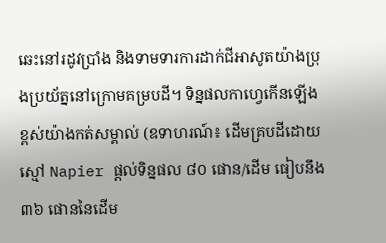ឆេះនៅរដូវប្រាំង និងទាមទារការដាក់ជីអាសូតយ៉ាងប្រុងប្រយ័ត្ននៅក្រោមគម្របដី។ ទិន្នផលកាហ្វេកើនឡើងខ្ពស់យ៉ាងកត់សម្គាល់ (ឧទាហរណ៍៖ ដើមគ្របដីដោយស្មៅ Napier ផ្តល់ទិន្នផល ៨០ ផោន/ដើម ធៀបនឹង ៣៦ ផោននៃដើម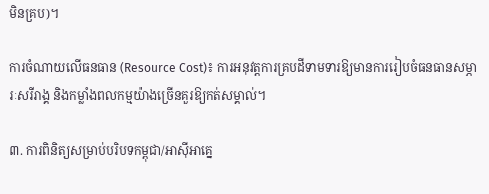មិនគ្រប)។

ការចំណាយលើធនធាន (Resource Cost)៖ ការអនុវត្តការគ្របដីទាមទារឱ្យមានការរៀបចំធនធានសម្ភារៈសរីរាង្គ និងកម្លាំងពលកម្មយ៉ាងច្រើនគួរឱ្យកត់សម្គាល់។

៣. ការពិនិត្យសម្រាប់បរិបទកម្ពុជា/អាស៊ីអាគ្នេ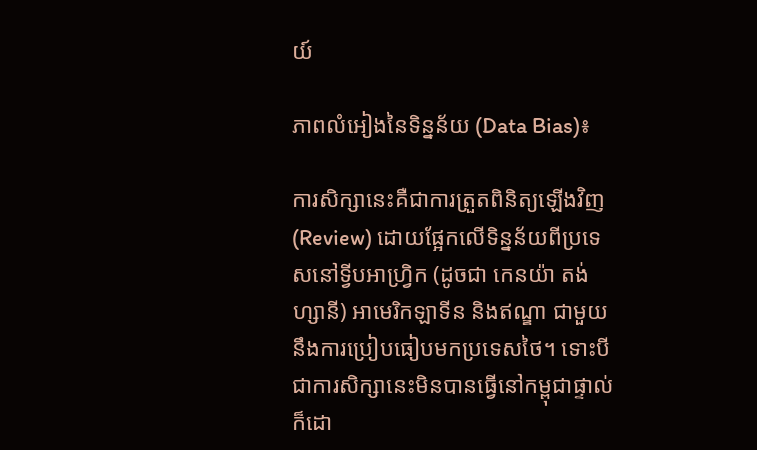យ៍

ភាពលំអៀងនៃទិន្នន័យ (Data Bias)៖

ការសិក្សានេះគឺជាការត្រួតពិនិត្យឡើងវិញ (Review) ដោយផ្អែកលើទិន្នន័យពីប្រទេសនៅទ្វីបអាហ្វ្រិក (ដូចជា កេនយ៉ា តង់ហ្សានី) អាមេរិកឡាទីន និងឥណ្ឌា ជាមួយនឹងការប្រៀបធៀបមកប្រទេសថៃ។ ទោះបីជាការសិក្សានេះមិនបានធ្វើនៅកម្ពុជាផ្ទាល់ក៏ដោ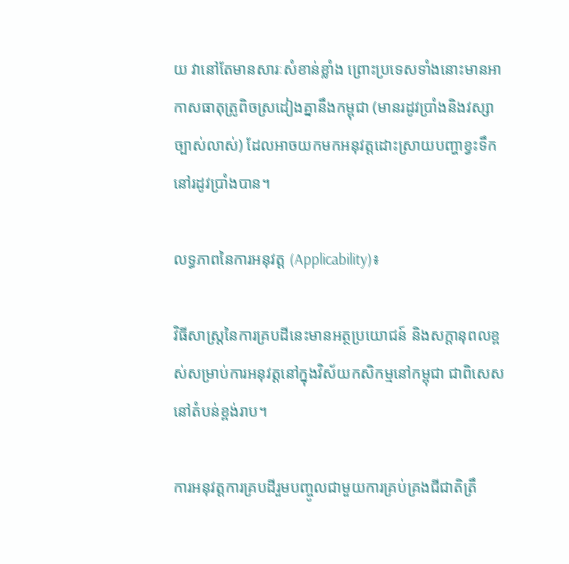យ វានៅតែមានសារៈសំខាន់ខ្លាំង ព្រោះប្រទេសទាំងនោះមានអាកាសធាតុត្រូពិចស្រដៀងគ្នានឹងកម្ពុជា (មានរដូវប្រាំងនិងវស្សាច្បាស់លាស់) ដែលអាចយកមកអនុវត្តដោះស្រាយបញ្ហាខ្វះទឹកនៅរដូវប្រាំងបាន។

លទ្ធភាពនៃការអនុវត្ត (Applicability)៖

វិធីសាស្ត្រនៃការគ្របដីនេះមានអត្ថប្រយោជន៍ និងសក្ដានុពលខ្ពស់សម្រាប់ការអនុវត្តនៅក្នុងវិស័យកសិកម្មនៅកម្ពុជា ជាពិសេសនៅតំបន់ខ្ពង់រាប។

ការអនុវត្តការគ្របដីរួមបញ្ចូលជាមួយការគ្រប់គ្រងជីជាតិត្រឹ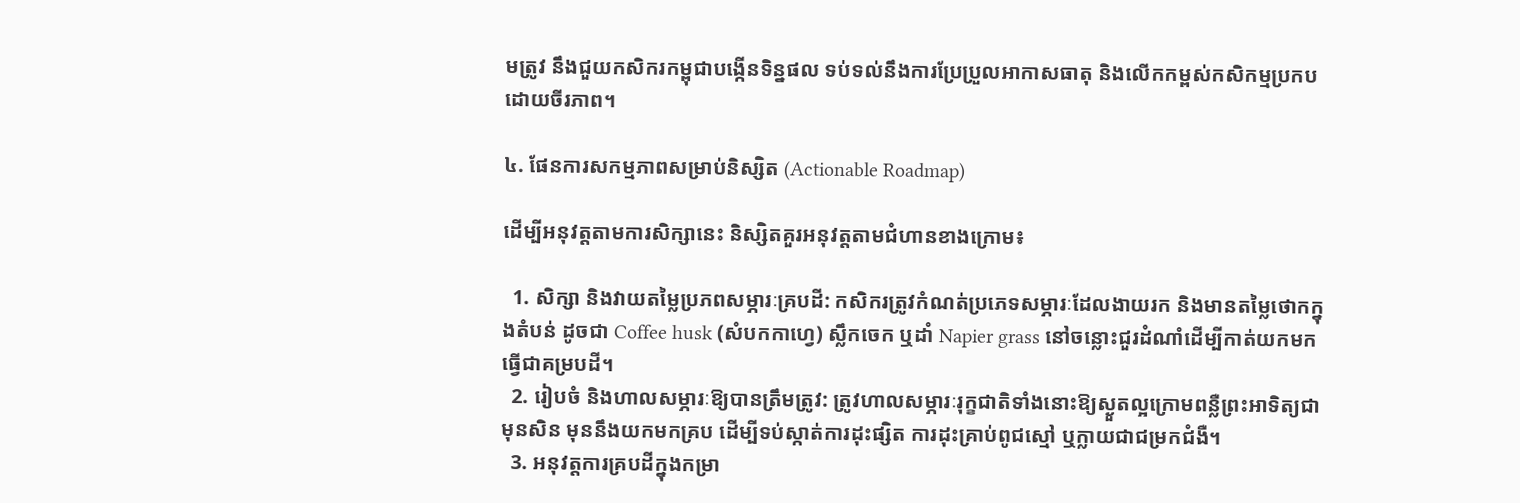មត្រូវ នឹងជួយកសិករកម្ពុជាបង្កើនទិន្នផល ទប់ទល់នឹងការប្រែប្រួលអាកាសធាតុ និងលើកកម្ពស់កសិកម្មប្រកបដោយចីរភាព។

៤. ផែនការសកម្មភាពសម្រាប់និស្សិត (Actionable Roadmap)

ដើម្បីអនុវត្តតាមការសិក្សានេះ និស្សិតគួរអនុវត្តតាមជំហានខាងក្រោម៖

  1. សិក្សា និងវាយតម្លៃប្រភពសម្ភារៈគ្របដី: កសិករត្រូវកំណត់ប្រភេទសម្ភារៈដែលងាយរក និងមានតម្លៃថោកក្នុងតំបន់ ដូចជា Coffee husk (សំបកកាហ្វេ) ស្លឹកចេក ឬដាំ Napier grass នៅចន្លោះជួរដំណាំដើម្បីកាត់យកមកធ្វើជាគម្របដី។
  2. រៀបចំ និងហាលសម្ភារៈឱ្យបានត្រឹមត្រូវ: ត្រូវហាលសម្ភារៈរុក្ខជាតិទាំងនោះឱ្យស្ងួតល្អក្រោមពន្លឺព្រះអាទិត្យជាមុនសិន មុននឹងយកមកគ្រប ដើម្បីទប់ស្កាត់ការដុះផ្សិត ការដុះគ្រាប់ពូជស្មៅ ឬក្លាយជាជម្រកជំងឺ។
  3. អនុវត្តការគ្របដីក្នុងកម្រា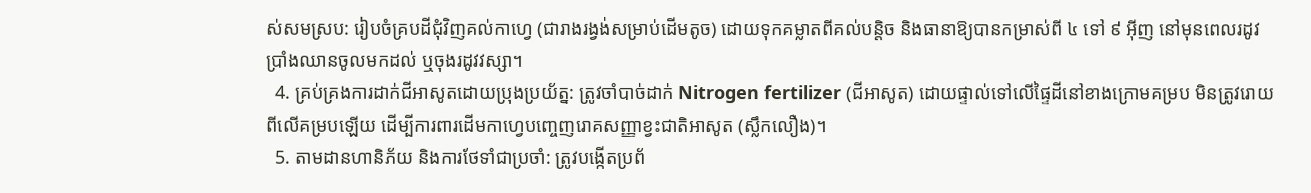ស់សមស្រប: រៀបចំគ្របដីជុំវិញគល់កាហ្វេ (ជារាងរង្វង់សម្រាប់ដើមតូច) ដោយទុកគម្លាតពីគល់បន្តិច និងធានាឱ្យបានកម្រាស់ពី ៤ ទៅ ៩ អ៊ីញ នៅមុនពេលរដូវប្រាំងឈានចូលមកដល់ ឬចុងរដូវវស្សា។
  4. គ្រប់គ្រងការដាក់ជីអាសូតដោយប្រុងប្រយ័ត្ន: ត្រូវចាំបាច់ដាក់ Nitrogen fertilizer (ជីអាសូត) ដោយផ្ទាល់ទៅលើផ្ទៃដីនៅខាងក្រោមគម្រប មិនត្រូវរោយពីលើគម្របឡើយ ដើម្បីការពារដើមកាហ្វេបញ្ចេញរោគសញ្ញាខ្វះជាតិអាសូត (ស្លឹកលឿង)។
  5. តាមដានហានិភ័យ និងការថែទាំជាប្រចាំ: ត្រូវបង្កើតប្រព័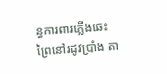ន្ធការពារភ្លើងឆេះព្រៃនៅរដូវប្រាំង តា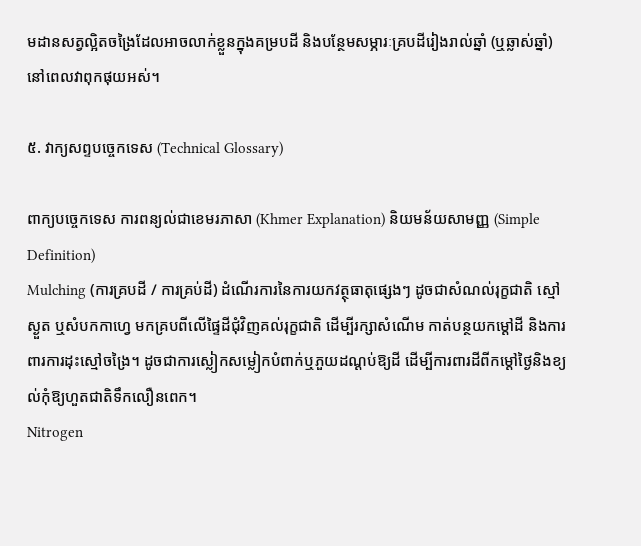មដានសត្វល្អិតចង្រៃដែលអាចលាក់ខ្លួនក្នុងគម្របដី និងបន្ថែមសម្ភារៈគ្របដីរៀងរាល់ឆ្នាំ (ឬឆ្លាស់ឆ្នាំ) នៅពេលវាពុកផុយអស់។

៥. វាក្យសព្ទបច្ចេកទេស (Technical Glossary)

ពាក្យបច្ចេកទេស ការពន្យល់ជាខេមរភាសា (Khmer Explanation) និយមន័យសាមញ្ញ (Simple Definition)
Mulching (ការគ្របដី / ការគ្រប់ដី) ដំណើរការនៃការយកវត្ថុធាតុផ្សេងៗ ដូចជាសំណល់រុក្ខជាតិ ស្មៅស្ងួត ឬសំបកកាហ្វេ មកគ្របពីលើផ្ទៃដីជុំវិញគល់រុក្ខជាតិ ដើម្បីរក្សាសំណើម កាត់បន្ថយកម្តៅដី និងការពារការដុះស្មៅចង្រៃ។ ដូចជាការស្លៀកសម្លៀកបំពាក់ឬភួយដណ្ដប់ឱ្យដី ដើម្បីការពារដីពីកម្តៅថ្ងៃនិងខ្យល់កុំឱ្យហួតជាតិទឹកលឿនពេក។
Nitrogen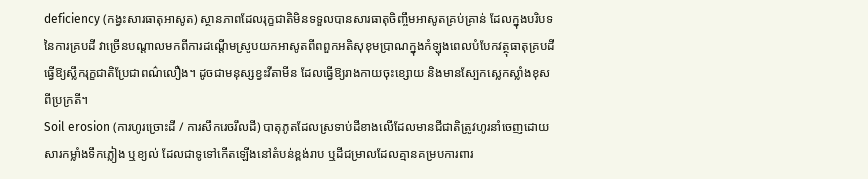deficiency (កង្វះសារធាតុអាសូត) ស្ថានភាពដែលរុក្ខជាតិមិនទទួលបានសារធាតុចិញ្ចឹមអាសូតគ្រប់គ្រាន់ ដែលក្នុងបរិបទនៃការគ្របដី វាច្រើនបណ្តាលមកពីការដណ្ដើមស្រូបយកអាសូតពីពពួកអតិសុខុមប្រាណក្នុងកំឡុងពេលបំបែកវត្ថុធាតុគ្របដី ធ្វើឱ្យស្លឹករុក្ខជាតិប្រែជាពណ៌លឿង។ ដូចជាមនុស្សខ្វះវីតាមីន ដែលធ្វើឱ្យរាងកាយចុះខ្សោយ និងមានស្បែកស្លេកស្លាំងខុសពីប្រក្រតី។
Soil erosion (ការហូរច្រោះដី / ការសឹករេចរឹលដី) បាតុភូតដែលស្រទាប់ដីខាងលើដែលមានជីជាតិត្រូវហូរនាំចេញដោយសារកម្លាំងទឹកភ្លៀង ឬខ្យល់ ដែលជាទូទៅកើតឡើងនៅតំបន់ខ្ពង់រាប ឬដីជម្រាលដែលគ្មានគម្របការពារ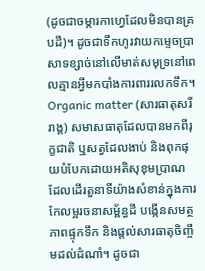(ដូចជាចម្ការកាហ្វេដែលមិនបានគ្របដី)។ ដូចជាទឹកហូរវាយកម្ទេចប្រាសាទខ្សាច់នៅលើមាត់សមុទ្រនៅពេលគ្មានអ្វីមកបាំងការពាររលកទឹក។
Organic matter (សារធាតុសរីរាង្គ) សមាសធាតុដែលបានមកពីរុក្ខជាតិ ឬសត្វដែលងាប់ និងពុកផុយបំបែកដោយអតិសុខុមប្រាណ ដែលដើរតួនាទីយ៉ាងសំខាន់ក្នុងការកែលម្អរចនាសម្ព័ន្ធដី បង្កើនសមត្ថភាពផ្ទុកទឹក និងផ្តល់សារធាតុចិញ្ចឹមដល់ដំណាំ។ ដូចជា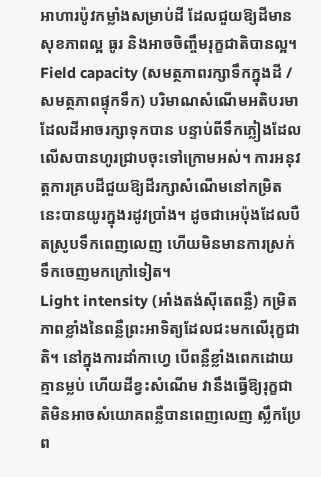អាហារប៉ូវកម្លាំងសម្រាប់ដី ដែលជួយឱ្យដីមានសុខភាពល្អ ធូរ និងអាចចិញ្ចឹមរុក្ខជាតិបានល្អ។
Field capacity (សមត្ថភាពរក្សាទឹកក្នុងដី / សមត្ថភាពផ្ទុកទឹក) បរិមាណសំណើមអតិបរមាដែលដីអាចរក្សាទុកបាន បន្ទាប់ពីទឹកភ្លៀងដែលលើសបានហូរជ្រាបចុះទៅក្រោមអស់។ ការអនុវត្តការគ្របដីជួយឱ្យដីរក្សាសំណើមនៅកម្រិតនេះបានយូរក្នុងរដូវប្រាំង។ ដូចជាអេប៉ុងដែលបឺតស្រូបទឹកពេញលេញ ហើយមិនមានការស្រក់ទឹកចេញមកក្រៅទៀត។
Light intensity (អាំងតង់ស៊ីតេពន្លឺ) កម្រិតភាពខ្លាំងនៃពន្លឺព្រះអាទិត្យដែលជះមកលើរុក្ខជាតិ។ នៅក្នុងការដាំកាហ្វេ បើពន្លឺខ្លាំងពេកដោយគ្មានម្លប់ ហើយដីខ្វះសំណើម វានឹងធ្វើឱ្យរុក្ខជាតិមិនអាចសំយោគពន្លឺបានពេញលេញ ស្លឹកប្រែព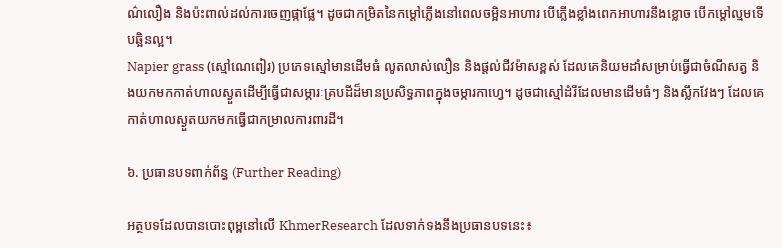ណ៌លឿង និងប៉ះពាល់ដល់ការចេញផ្កាផ្លែ។ ដូចជាកម្រិតនៃកម្តៅភ្លើងនៅពេលចម្អិនអាហារ បើភ្លើងខ្លាំងពេកអាហារនឹងខ្លោច បើកម្ដៅល្មមទើបឆ្អិនល្អ។
Napier grass (ស្មៅណេពៀរ) ប្រភេទស្មៅមានដើមធំ លូតលាស់លឿន និងផ្តល់ជីវម៉ាសខ្ពស់ ដែលគេនិយមដាំសម្រាប់ធ្វើជាចំណីសត្វ និងយកមកកាត់ហាលស្ងួតដើម្បីធ្វើជាសម្ភារៈគ្របដីដ៏មានប្រសិទ្ធភាពក្នុងចម្ការកាហ្វេ។ ដូចជាស្មៅដំរីដែលមានដើមធំៗ និងស្លឹកវែងៗ ដែលគេកាត់ហាលស្ងួតយកមកធ្វើជាកម្រាលការពារដី។

៦. ប្រធានបទពាក់ព័ន្ធ (Further Reading)

អត្ថបទដែលបានបោះពុម្ពនៅលើ KhmerResearch ដែលទាក់ទងនឹងប្រធានបទនេះ៖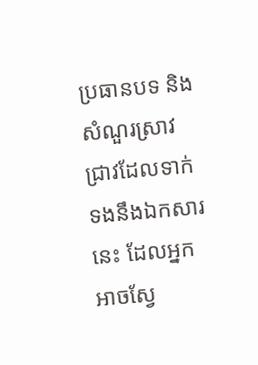ប្រធានបទ និងសំណួរស្រាវជ្រាវដែលទាក់ទងនឹងឯកសារនេះ ដែលអ្នកអាចស្វែ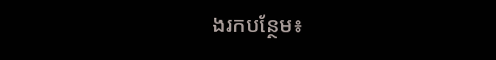ងរកបន្ថែម៖